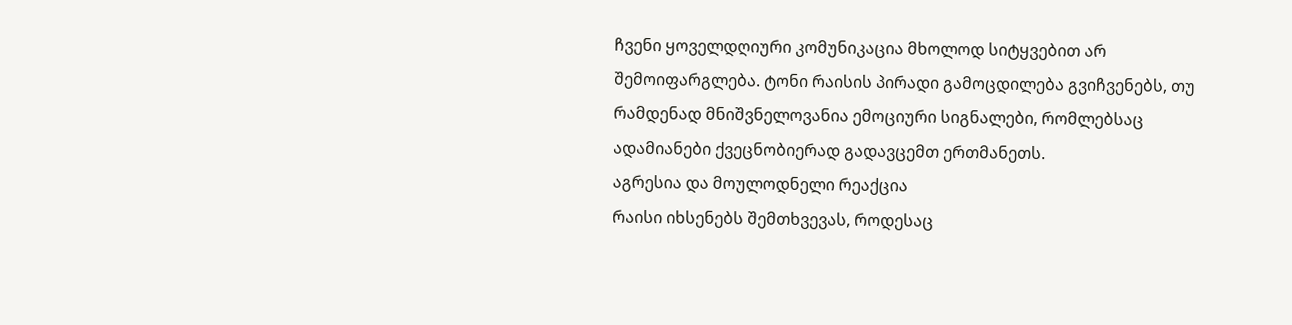ჩვენი ყოველდღიური კომუნიკაცია მხოლოდ სიტყვებით არ შემოიფარგლება. ტონი რაისის პირადი გამოცდილება გვიჩვენებს, თუ რამდენად მნიშვნელოვანია ემოციური სიგნალები, რომლებსაც ადამიანები ქვეცნობიერად გადავცემთ ერთმანეთს.
აგრესია და მოულოდნელი რეაქცია
რაისი იხსენებს შემთხვევას, როდესაც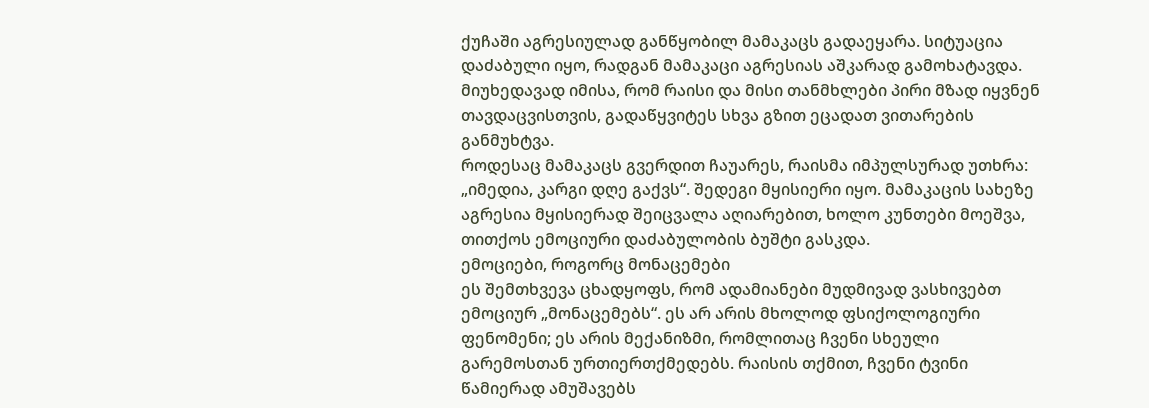ქუჩაში აგრესიულად განწყობილ მამაკაცს გადაეყარა. სიტუაცია დაძაბული იყო, რადგან მამაკაცი აგრესიას აშკარად გამოხატავდა. მიუხედავად იმისა, რომ რაისი და მისი თანმხლები პირი მზად იყვნენ თავდაცვისთვის, გადაწყვიტეს სხვა გზით ეცადათ ვითარების განმუხტვა.
როდესაც მამაკაცს გვერდით ჩაუარეს, რაისმა იმპულსურად უთხრა: „იმედია, კარგი დღე გაქვს“. შედეგი მყისიერი იყო. მამაკაცის სახეზე აგრესია მყისიერად შეიცვალა აღიარებით, ხოლო კუნთები მოეშვა, თითქოს ემოციური დაძაბულობის ბუშტი გასკდა.
ემოციები, როგორც მონაცემები
ეს შემთხვევა ცხადყოფს, რომ ადამიანები მუდმივად ვასხივებთ ემოციურ „მონაცემებს“. ეს არ არის მხოლოდ ფსიქოლოგიური ფენომენი; ეს არის მექანიზმი, რომლითაც ჩვენი სხეული გარემოსთან ურთიერთქმედებს. რაისის თქმით, ჩვენი ტვინი წამიერად ამუშავებს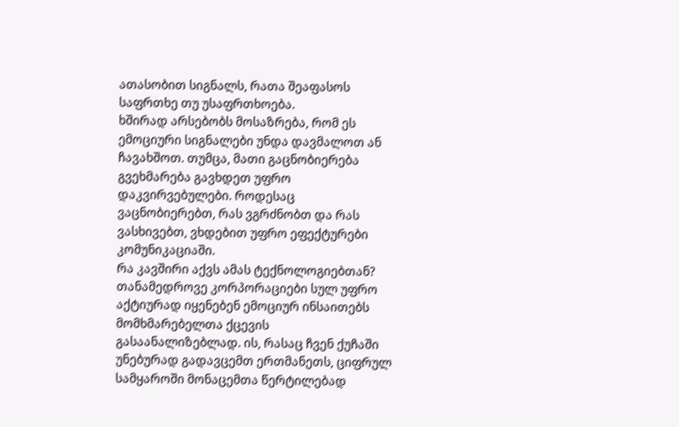ათასობით სიგნალს, რათა შეაფასოს საფრთხე თუ უსაფრთხოება.
ხშირად არსებობს მოსაზრება, რომ ეს ემოციური სიგნალები უნდა დავმალოთ ან ჩავახშოთ. თუმცა, მათი გაცნობიერება გვეხმარება გავხდეთ უფრო დაკვირვებულები. როდესაც ვაცნობიერებთ, რას ვგრძნობთ და რას ვასხივებთ, ვხდებით უფრო ეფექტურები კომუნიკაციაში.
რა კავშირი აქვს ამას ტექნოლოგიებთან?
თანამედროვე კორპორაციები სულ უფრო აქტიურად იყენებენ ემოციურ ინსაითებს მომხმარებელთა ქცევის გასაანალიზებლად. ის, რასაც ჩვენ ქუჩაში უნებურად გადავცემთ ერთმანეთს, ციფრულ სამყაროში მონაცემთა წერტილებად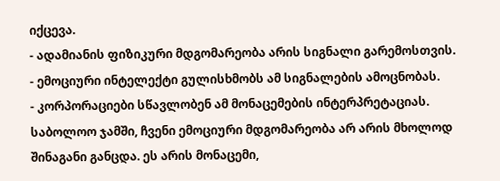იქცევა.
- ადამიანის ფიზიკური მდგომარეობა არის სიგნალი გარემოსთვის.
- ემოციური ინტელექტი გულისხმობს ამ სიგნალების ამოცნობას.
- კორპორაციები სწავლობენ ამ მონაცემების ინტერპრეტაციას.
საბოლოო ჯამში, ჩვენი ემოციური მდგომარეობა არ არის მხოლოდ შინაგანი განცდა. ეს არის მონაცემი,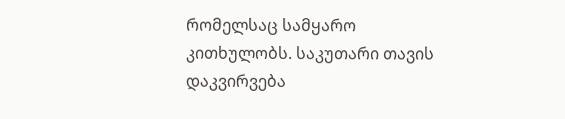რომელსაც სამყარო კითხულობს. საკუთარი თავის დაკვირვება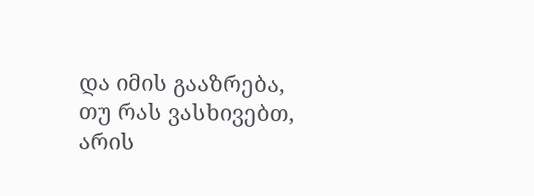და იმის გააზრება, თუ რას ვასხივებთ, არის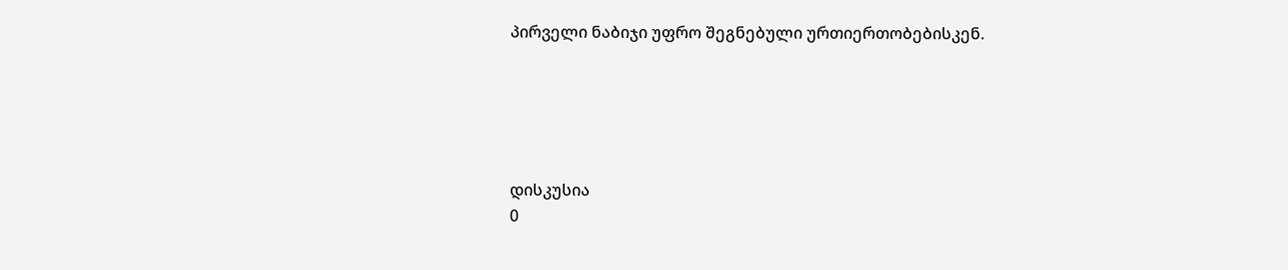პირველი ნაბიჯი უფრო შეგნებული ურთიერთობებისკენ.





დისკუსია
0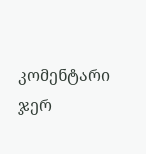კომენტარი
ჯერ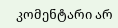კომენტარი არ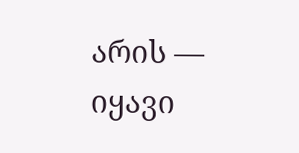არის — იყავი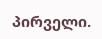პირველი.